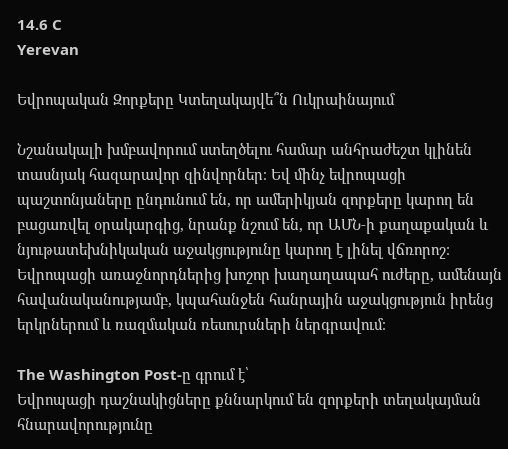14.6 C
Yerevan

Եվրոպական Զորքերը Կտեղակայվե՞ն Ուկրաինայում

Նշանակալի խմբավորում ստեղծելու համար անհրաժեշտ կլինեն տասնյակ հազարավոր զինվորներ։ Եվ մինչ եվրոպացի պաշտոնյաները ընդունում են, որ ամերիկյան զորքերը կարող են բացառվել օրակարգից, նրանք նշում են, որ ԱՄՆ‑ի քաղաքական և նյութատեխնիկական աջակցությունը կարող է լինել վճռորոշ։ Եվրոպացի առաջնորդներից խոշոր խաղաղապահ ուժերը, ամենայն հավանականությամբ, կպահանջեն հանրային աջակցություն իրենց երկրներում և ռազմական ռեսուրսների ներգրավում։

The Washington Post-ը գրում է՝
Եվրոպացի դաշնակիցները քննարկում են զորքերի տեղակայման հնարավորությունը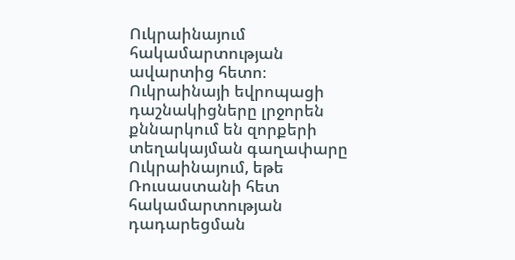Ուկրաինայում հակամարտության ավարտից հետո։
Ուկրաինայի եվրոպացի դաշնակիցները լրջորեն քննարկում են զորքերի տեղակայման գաղափարը Ուկրաինայում, եթե Ռուսաստանի հետ հակամարտության դադարեցման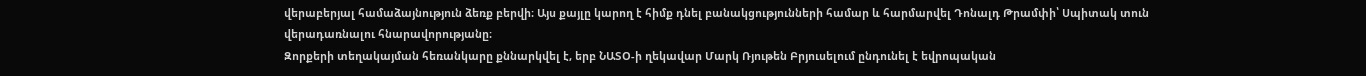վերաբերյալ համաձայնություն ձեռք բերվի։ Այս քայլը կարող է հիմք դնել բանակցությունների համար և հարմարվել Դոնալդ Թրամփի՝ Սպիտակ տուն վերադառնալու հնարավորությանը։
Զորքերի տեղակայման հեռանկարը քննարկվել է, երբ ՆԱՏՕ‑ի ղեկավար Մարկ Ռյութեն Բրյուսելում ընդունել է եվրոպական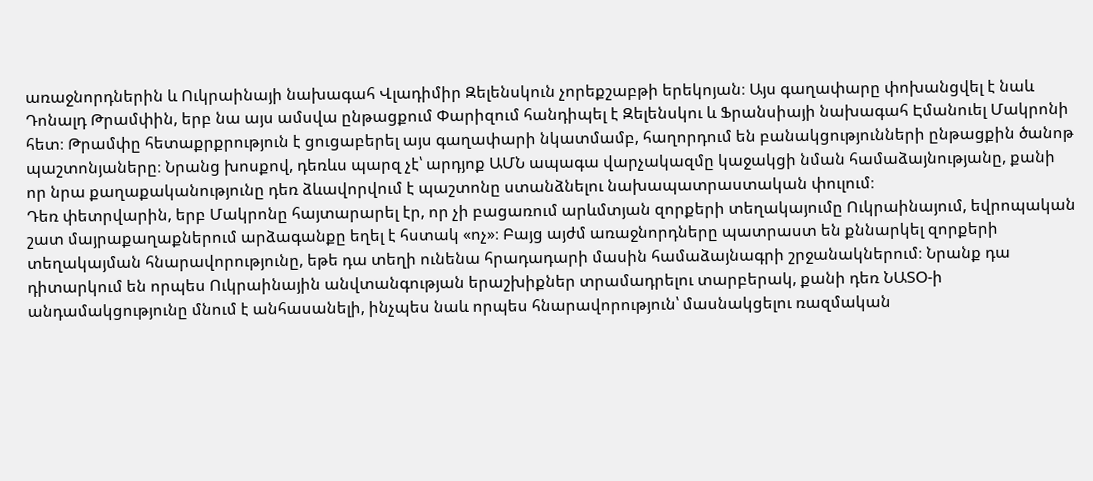առաջնորդներին և Ուկրաինայի նախագահ Վլադիմիր Զելենսկուն չորեքշաբթի երեկոյան։ Այս գաղափարը փոխանցվել է նաև Դոնալդ Թրամփին, երբ նա այս ամսվա ընթացքում Փարիզում հանդիպել է Զելենսկու և Ֆրանսիայի նախագահ Էմանուել Մակրոնի հետ։ Թրամփը հետաքրքրություն է ցուցաբերել այս գաղափարի նկատմամբ, հաղորդում են բանակցությունների ընթացքին ծանոթ պաշտոնյաները։ Նրանց խոսքով, դեռևս պարզ չէ՝ արդյոք ԱՄՆ ապագա վարչակազմը կաջակցի նման համաձայնությանը, քանի որ նրա քաղաքականությունը դեռ ձևավորվում է պաշտոնը ստանձնելու նախապատրաստական փուլում։
Դեռ փետրվարին, երբ Մակրոնը հայտարարել էր, որ չի բացառում արևմտյան զորքերի տեղակայումը Ուկրաինայում, եվրոպական շատ մայրաքաղաքներում արձագանքը եղել է հստակ «ոչ»։ Բայց այժմ առաջնորդները պատրաստ են քննարկել զորքերի տեղակայման հնարավորությունը, եթե դա տեղի ունենա հրադադարի մասին համաձայնագրի շրջանակներում։ Նրանք դա դիտարկում են որպես Ուկրաինային անվտանգության երաշխիքներ տրամադրելու տարբերակ, քանի դեռ ՆԱՏՕ‑ի անդամակցությունը մնում է անհասանելի, ինչպես նաև որպես հնարավորություն՝ մասնակցելու ռազմական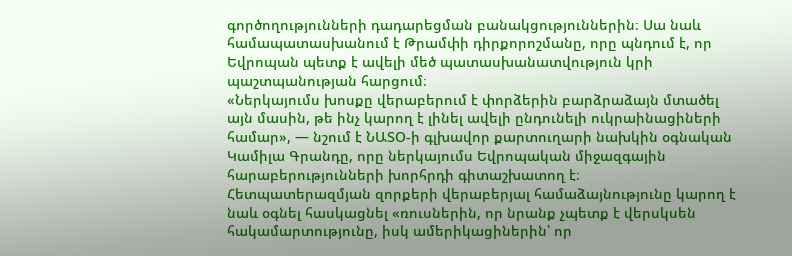գործողությունների դադարեցման բանակցություններին։ Սա նաև համապատասխանում է Թրամփի դիրքորոշմանը, որը պնդում է, որ Եվրոպան պետք է ավելի մեծ պատասխանատվություն կրի պաշտպանության հարցում։
«Ներկայումս խոսքը վերաբերում է փորձերին բարձրաձայն մտածել այն մասին, թե ինչ կարող է լինել ավելի ընդունելի ուկրաինացիների համար», — նշում է ՆԱՏՕ‑ի գլխավոր քարտուղարի նախկին օգնական Կամիլա Գրանդը, որը ներկայումս Եվրոպական միջազգային հարաբերությունների խորհրդի գիտաշխատող է։
Հետպատերազմյան զորքերի վերաբերյալ համաձայնությունը կարող է նաև օգնել հասկացնել «ռուսներին, որ նրանք չպետք է վերսկսեն հակամարտությունը, իսկ ամերիկացիներին՝ որ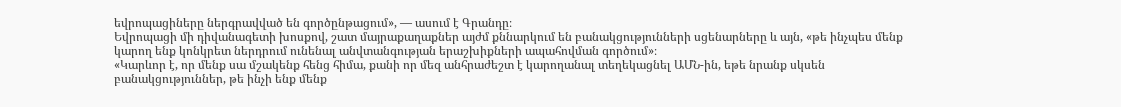եվրոպացիները ներգրավված են գործընթացում», — ասում է Գրանդը։
Եվրոպացի մի դիվանագետի խոսքով, շատ մայրաքաղաքներ այժմ քննարկում են բանակցությունների սցենարները և այն, «թե ինչպես մենք կարող ենք կոնկրետ ներդրում ունենալ անվտանգության երաշխիքների ապահովման գործում»։
«Կարևոր է, որ մենք սա մշակենք հենց հիմա, քանի որ մեզ անհրաժեշտ է կարողանալ տեղեկացնել ԱՄՆ-ին, եթե նրանք սկսեն բանակցություններ, թե ինչի ենք մենք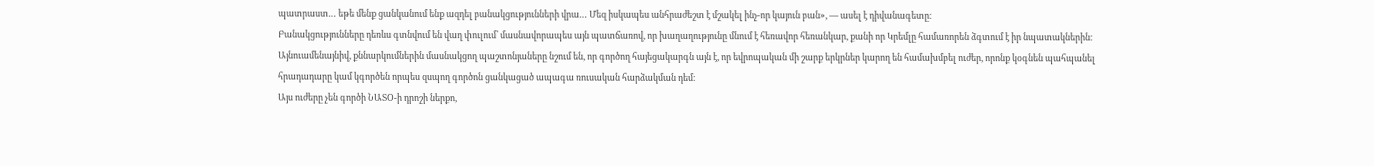պատրաստ… եթե մենք ցանկանում ենք ազդել բանակցությունների վրա… Մեզ իսկապես անհրաժեշտ է մշակել ինչ-որ կայուն բան», — ասել է դիվանագետը։
Բանակցությունները դեռևս գտնվում են վաղ փուլում՝ մասնավորապես այն պատճառով, որ խաղաղությունը մնում է հեռավոր հեռանկար, քանի որ Կրեմլը համառորեն ձգտում է իր նպատակներին։ Այնուամենայնիվ, քննարկումներին մասնակցող պաշտոնյաները նշում են, որ գործող հայեցակարգն այն է, որ եվրոպական մի շարք երկրներ կարող են համախմբել ուժեր, որոնք կօգնեն պահպանել հրադադարը կամ կգործեն որպես զսպող գործոն ցանկացած ապագա ռուսական հարձակման դեմ։
Այս ուժերը չեն գործի ՆԱՏՕ‑ի դրոշի ներքո,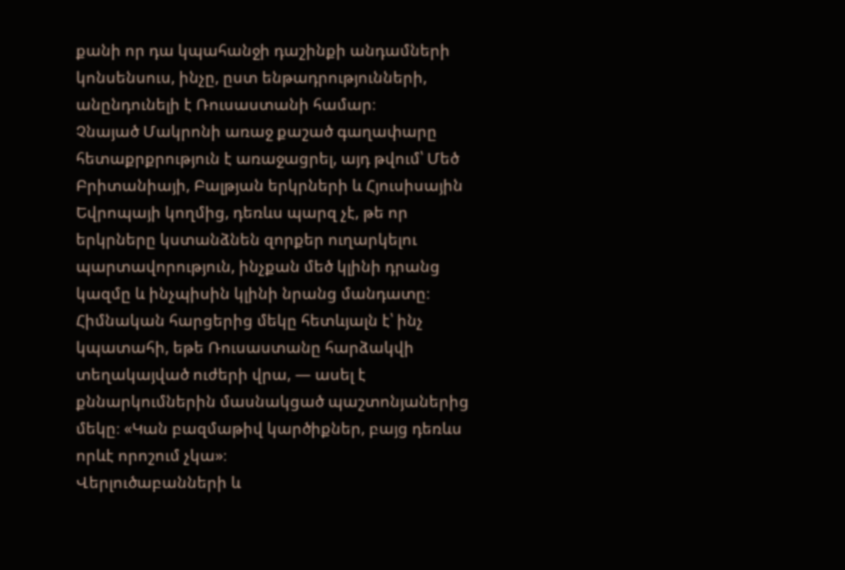քանի որ դա կպահանջի դաշինքի անդամների կոնսենսուս, ինչը, ըստ ենթադրությունների, անընդունելի է Ռուսաստանի համար։
Չնայած Մակրոնի առաջ քաշած գաղափարը հետաքրքրություն է առաջացրել, այդ թվում՝ Մեծ Բրիտանիայի, Բալթյան երկրների և Հյուսիսային Եվրոպայի կողմից, դեռևս պարզ չէ, թե որ երկրները կստանձնեն զորքեր ուղարկելու պարտավորություն, ինչքան մեծ կլինի դրանց կազմը և ինչպիսին կլինի նրանց մանդատը։ Հիմնական հարցերից մեկը հետևյալն է՝ ինչ կպատահի, եթե Ռուսաստանը հարձակվի տեղակայված ուժերի վրա, — ասել է քննարկումներին մասնակցած պաշտոնյաներից մեկը։ «Կան բազմաթիվ կարծիքներ, բայց դեռևս որևէ որոշում չկա»։
Վերլուծաբանների և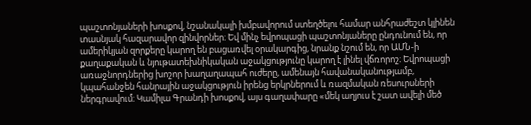պաշտոնյաների խոսքով, նշանակալի խմբավորում ստեղծելու համար անհրաժեշտ կլինեն տասնյակ հազարավոր զինվորներ։ Եվ մինչ եվրոպացի պաշտոնյաները ընդունում են, որ ամերիկյան զորքերը կարող են բացառվել օրակարգից, նրանք նշում են, որ ԱՄՆ‑ի քաղաքական և նյութատեխնիկական աջակցությունը կարող է լինել վճռորոշ։ Եվրոպացի առաջնորդներից խոշոր խաղաղապահ ուժերը, ամենայն հավանականությամբ, կպահանջեն հանրային աջակցություն իրենց երկրներում և ռազմական ռեսուրսների ներգրավում։ Կամիլա Գրանդի խոսքով, այս գաղափարը «մեկ աղյուս է շատ ավելի մեծ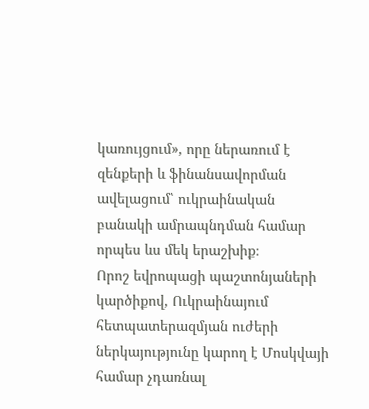կառույցում», որը ներառում է զենքերի և ֆինանսավորման ավելացում՝ ուկրաինական բանակի ամրապնդման համար որպես ևս մեկ երաշխիք։
Որոշ եվրոպացի պաշտոնյաների կարծիքով, Ուկրաինայում հետպատերազմյան ուժերի ներկայությունը կարող է Մոսկվայի համար չդառնալ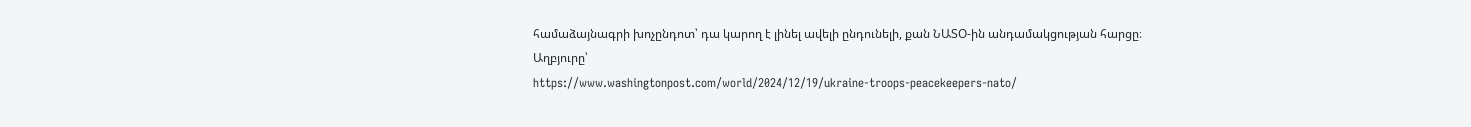համաձայնագրի խոչընդոտ՝ դա կարող է լինել ավելի ընդունելի, քան ՆԱՏՕ-ին անդամակցության հարցը։
Աղբյուրը՝
https://www.washingtonpost.com/world/2024/12/19/ukraine-troops-peacekeepers-nato/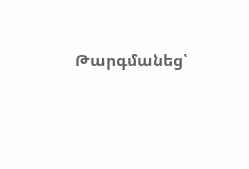Թարգմանեց՝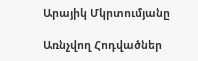Արայիկ Մկրտումյանը

Առնչվող Հոդվածներ